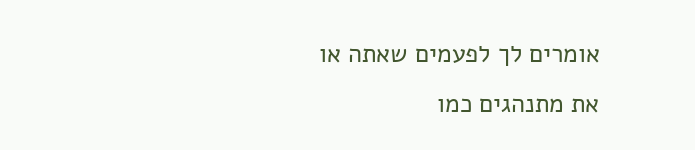אומרים לך לפעמים שאתה או את מתנהגים כמו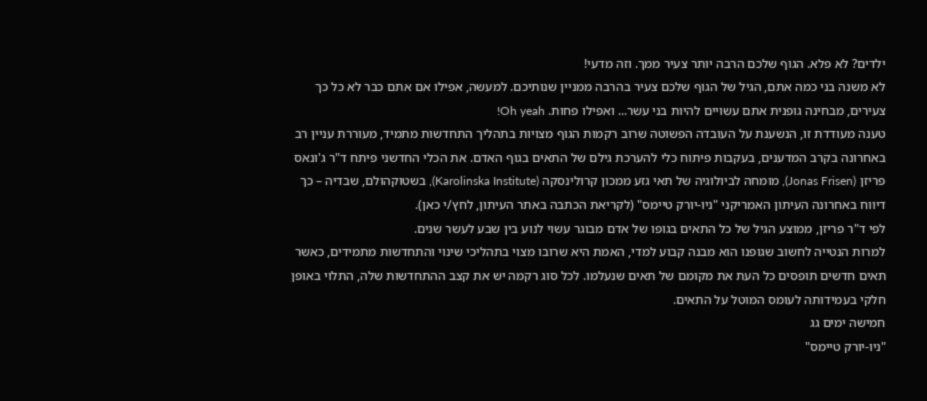ילדים? לא פלא. הגוף שלכם הרבה יותר צעיר ממך. וזה מדעי!
לא משנה בני כמה אתם, הגיל של הגוף שלכם צעיר בהרבה ממניין שנותיכם. למעשה, אפילו אם אתם כבר לא כל כך צעירים, מבחינה גופנית אתם עשויים להיות בני עשר... ואפילו פחות. Oh yeah!
טענה מעודדת זו, הנשענת על העובדה הפשוטה שרוב רקמות הגוף מצויות בתהליך התחדשות מתמיד, מעוררת עניין רב באחרונה בקרב המדענים, בעקבות פיתוח כלי להערכת גילם של התאים בגוף האדם. את הכלי החדשני פיתח ד"ר ג'ונאס פריזן (Jonas Frisen), מומחה לביולוגיה של תאי גזע ממכון קרולינסקה (Karolinska Institute), בשטוקהולם, שבדיה – כך דיווח באחרונה העיתון האמריקני "ניו-יורק טיימס" (לקריאת הכתבה באתר העיתון, לחץ/י כאן).
לפי ד"ר פריזן, ממוצע הגיל של כל התאים בגופו של אדם מבוגר עשוי לנוע בין שבע לעשר שנים.
למרות הנטייה לחשוב שגופנו הוא מבנה קבוע למדי, האמת היא שרובו מצוי בתהליכי שינוי והתחדשות מתמידים, כאשר תאים חדשים תופסים כל העת את מקומם של תאים שנעלמו. לכל סוג רקמה יש את קצב ההתחדשות שלה, התלוי באופן חלקי בעמידותה לעומס המוטל על התאים.
חמישה ימים גג
"ניו-יורק טיימס"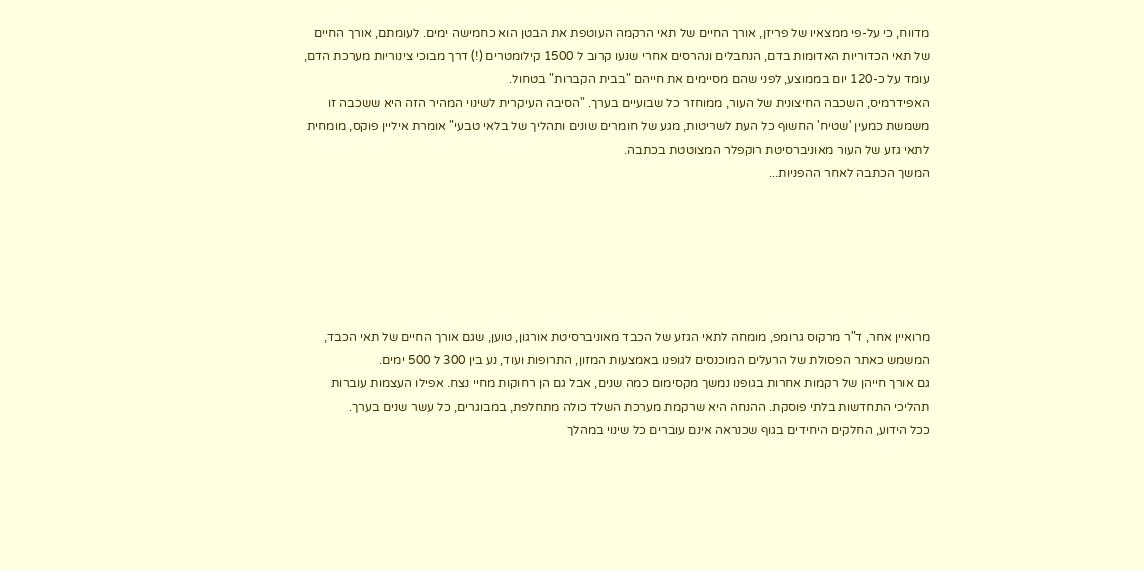מדווח, כי על-פי ממצאיו של פריזן, אורך החיים של תאי הרקמה העוטפת את הבטן הוא כחמישה ימים. לעומתם, אורך החיים של תאי הכדוריות האדומות בדם, הנחבלים ונהרסים אחרי שנעו קרוב ל 1500 קילומטרים (!) דרך מבוכי צינוריות מערכת הדם, עומד על כ-120 יום בממוצע, לפני שהם מסיימים את חייהם "בבית הקברות" בטחול.
האפידרמיס, השכבה החיצונית של העור, ממוחזר כל שבועיים בערך. "הסיבה העיקרית לשינוי המהיר הזה היא ששכבה זו משמשת כמעין 'שטיח' החשוף כל העת לשריטות, מגע של חומרים שונים ותהליך של בלאי טבעי" אומרת איליין פוקס, מומחית לתאי גזע של העור מאוניברסיטת רוקפלר המצוטטת בכתבה.
המשך הכתבה לאחר ההפניות...






מרואיין אחר, ד"ר מרקוס גרומפ, מומחה לתאי הגזע של הכבד מאוניברסיטת אורגון, טוען, שגם אורך החיים של תאי הכבד, המשמש כאתר הפסולת של הרעלים המוכנסים לגופנו באמצעות המזון, התרופות ועוד, נע בין 300 ל 500 ימים.
גם אורך חייהן של רקמות אחרות בגופנו נמשך מקסימום כמה שנים, אבל גם הן רחוקות מחיי נצח. אפילו העצמות עוברות תהליכי התחדשות בלתי פוסקת. ההנחה היא שרקמת מערכת השלד כולה מתחלפת, במבוגרים, כל עשר שנים בערך.
ככל הידוע, החלקים היחידים בגוף שכנראה אינם עוברים כל שינוי במהלך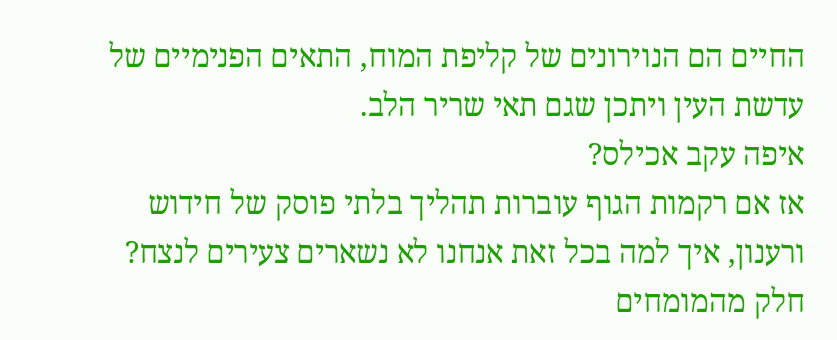החיים הם הנוירונים של קליפת המוח, התאים הפנימיים של עדשת העין ויתכן שגם תאי שריר הלב.
איפה עקב אכילס?
אז אם רקמות הגוף עוברות תהליך בלתי פוסק של חידוש ורענון, איך למה בכל זאת אנחנו לא נשארים צעירים לנצח?
חלק מהמומחים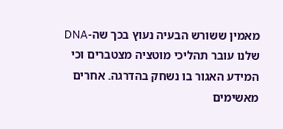מאמין ששורש הבעיה נעוץ בכך שה-DNA שלנו עובר תהליכי מוטציה מצטברים וכי המידע האגור בו נשחק בהדרגה. אחרים מאשימים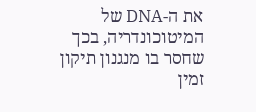את ה-DNA של המיטוכונדריה, בכך שחסר בו מנגנון תיקון זמין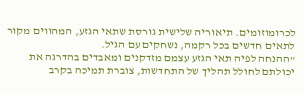לכרומוזומים. תיאוריה שלישית גורסת שתאי הגזע, המהווים מקור לתאים חדשים בכל רקמה, נשחקים עם הגיל.
"ההנחה לפיה תאי הגזע עצמם מזדקנים ומאבדים בהדרגה את יכולתם לחולל תהליך של התחדשות, צוברת תמיכה בקרב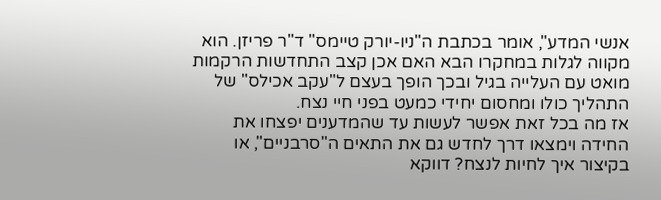אנשי המדע", אומר בכתבת ה"ניו-יורק טיימס" ד"ר פריזן. הוא מקווה לגלות במחקרו הבא האם אכן קצב התחדשות הרקמות מואט עם העלייה בגיל ובכך הופך בעצם ל"עקב אכילס" של התהליך כולו ומחסום יחידי כמעט בפני חיי נצח.
אז מה בכל זאת אפשר לעשות עד שהמדענים יפצחו את החידה וימצאו דרך לחדש גם את התאים ה"סרבניים", או בקיצור איך לחיות לנצח? דווקא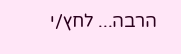הרבה... לחץ/י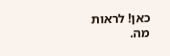כאן! לראות מה.